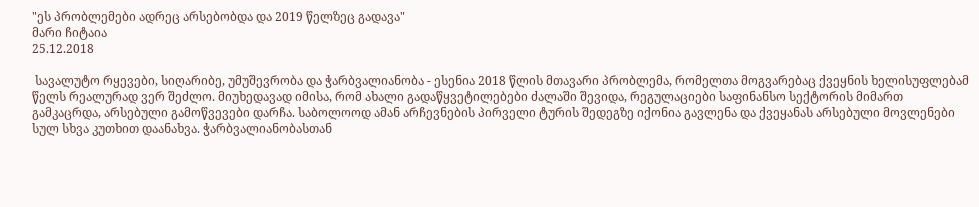"ეს პრობლემები ადრეც არსებობდა და 2019 წელზეც გადავა"
მარი ჩიტაია
25.12.2018

 სავალუტო რყევები, სიღარიბე, უმუშევრობა და ჭარბვალიანობა - ესენია 2018 წლის მთავარი პრობლემა, რომელთა მოგვარებაც ქვეყნის ხელისუფლებამ წელს რეალურად ვერ შეძლო. მიუხედავად იმისა, რომ ახალი გადაწყვეტილებები ძალაში შევიდა, რეგულაციები საფინანსო სექტორის მიმართ გამკაცრდა, არსებული გამოწვევები დარჩა. საბოლოოდ ამან არჩევნების პირველი ტურის შედეგზე იქონია გავლენა და ქვეყანას არსებული მოვლენები სულ სხვა კუთხით დაანახვა. ჭარბვალიანობასთან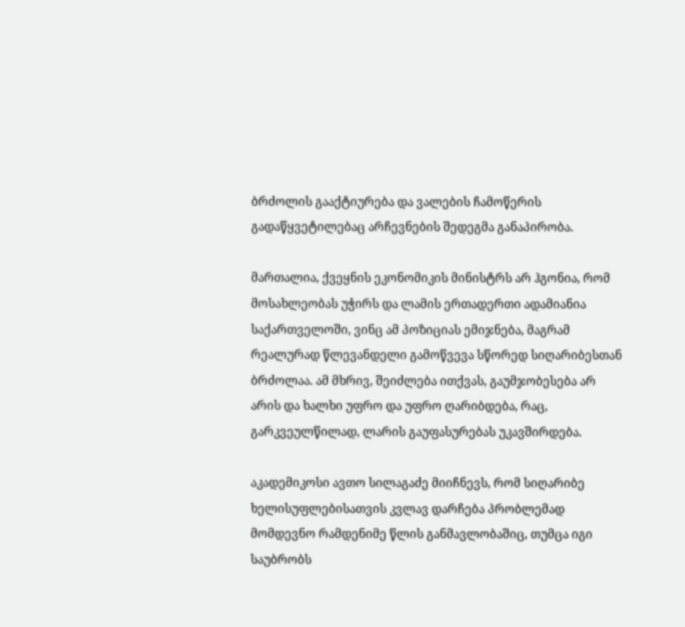ბრძოლის გააქტიურება და ვალების ჩამოწერის გადაწყვეტილებაც არჩევნების შედეგმა განაპირობა.

მართალია, ქვეყნის ეკონომიკის მინისტრს არ ჰგონია, რომ მოსახლეობას უჭირს და ლამის ერთადერთი ადამიანია საქართველოში, ვინც ამ პოზიციას ემიჯნება, მაგრამ რეალურად წლევანდელი გამოწვევა სწორედ სიღარიბესთან ბრძოლაა. ამ მხრივ, შეიძლება ითქვას, გაუმჯობესება არ არის და ხალხი უფრო და უფრო ღარიბდება, რაც, გარკვეულწილად, ლარის გაუფასურებას უკავშირდება.

აკადემიკოსი ავთო სილაგაძე მიიჩნევს, რომ სიღარიბე ხელისუფლებისათვის კვლავ დარჩება პრობლემად მომდევნო რამდენიმე წლის განმავლობაშიც, თუმცა იგი საუბრობს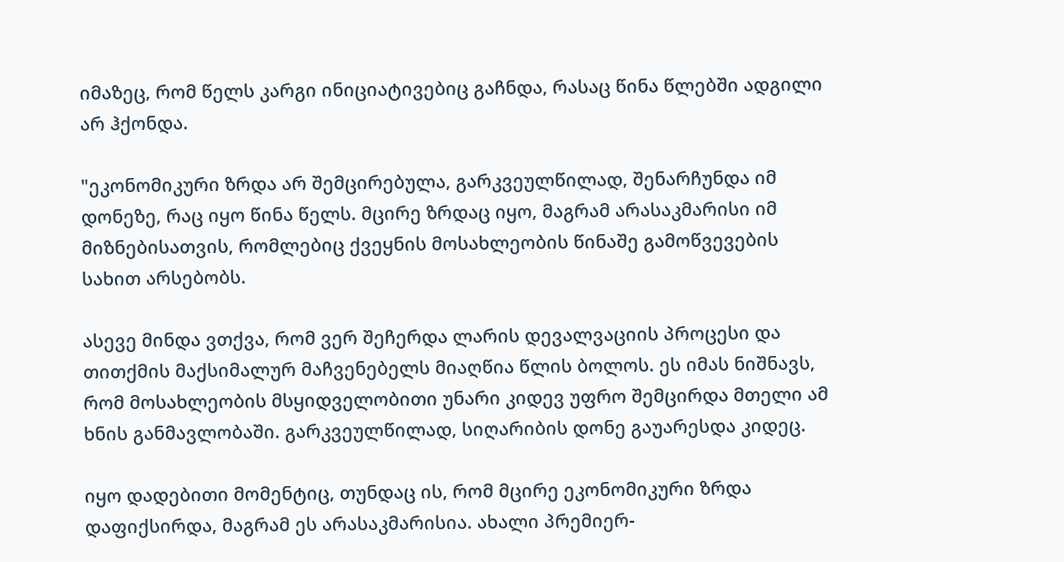იმაზეც, რომ წელს კარგი ინიციატივებიც გაჩნდა, რასაც წინა წლებში ადგილი არ ჰქონდა.

"ეკონომიკური ზრდა არ შემცირებულა, გარკვეულწილად, შენარჩუნდა იმ დონეზე, რაც იყო წინა წელს. მცირე ზრდაც იყო, მაგრამ არასაკმარისი იმ მიზნებისათვის, რომლებიც ქვეყნის მოსახლეობის წინაშე გამოწვევების სახით არსებობს.

ასევე მინდა ვთქვა, რომ ვერ შეჩერდა ლარის დევალვაციის პროცესი და თითქმის მაქსიმალურ მაჩვენებელს მიაღწია წლის ბოლოს. ეს იმას ნიშნავს, რომ მოსახლეობის მსყიდველობითი უნარი კიდევ უფრო შემცირდა მთელი ამ ხნის განმავლობაში. გარკვეულწილად, სიღარიბის დონე გაუარესდა კიდეც.

იყო დადებითი მომენტიც, თუნდაც ის, რომ მცირე ეკონომიკური ზრდა დაფიქსირდა, მაგრამ ეს არასაკმარისია. ახალი პრემიერ-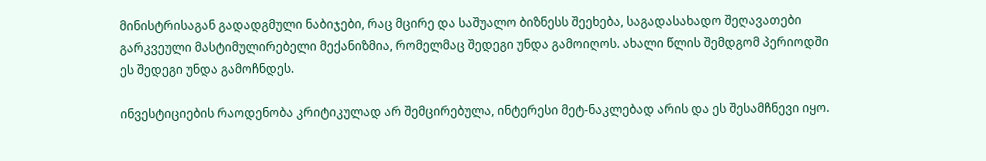მინისტრისაგან გადადგმული ნაბიჯები, რაც მცირე და საშუალო ბიზნესს შეეხება, საგადასახადო შეღავათები გარკვეული მასტიმულირებელი მექანიზმია, რომელმაც შედეგი უნდა გამოიღოს. ახალი წლის შემდგომ პერიოდში ეს შედეგი უნდა გამოჩნდეს.

ინვესტიციების რაოდენობა კრიტიკულად არ შემცირებულა, ინტერესი მეტ-ნაკლებად არის და ეს შესამჩნევი იყო.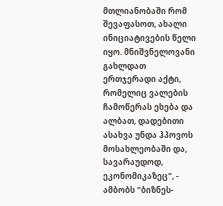მთლიანობაში რომ შევაფასოთ, ახალი ინიციატივების წელი იყო. მნიშვნელოვანი გახლდათ ერთჯერადი აქტი, რომელიც ვალების ჩამოწერას ეხება და ალბათ, დადებითი ასახვა უნდა ჰპოვოს მოსახლეობაში და, სავარაუდოდ, ეკონომიკაზეც", - ამბობს "ბიზნეს-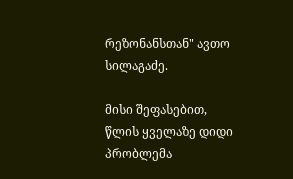რეზონანსთან" ავთო სილაგაძე.

მისი შეფასებით, წლის ყველაზე დიდი პრობლემა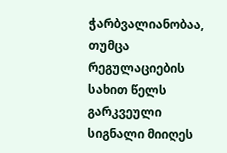ჭარბვალიანობაა, თუმცა რეგულაციების სახით წელს გარკვეული სიგნალი მიიღეს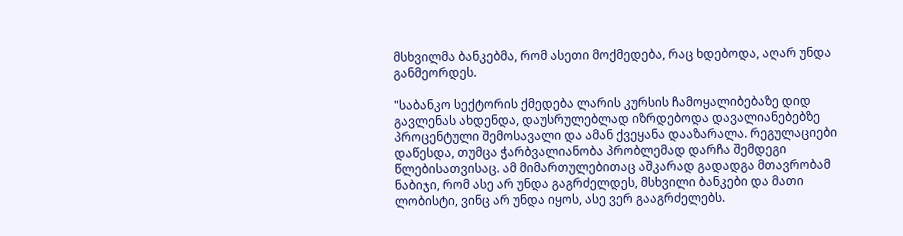მსხვილმა ბანკებმა, რომ ასეთი მოქმედება, რაც ხდებოდა, აღარ უნდა განმეორდეს.

"საბანკო სექტორის ქმედება ლარის კურსის ჩამოყალიბებაზე დიდ გავლენას ახდენდა, დაუსრულებლად იზრდებოდა დავალიანებებზე პროცენტული შემოსავალი და ამან ქვეყანა დააზარალა. რეგულაციები დაწესდა, თუმცა ჭარბვალიანობა პრობლემად დარჩა შემდეგი წლებისათვისაც. ამ მიმართულებითაც აშკარად გადადგა მთავრობამ ნაბიჯი, რომ ასე არ უნდა გაგრძელდეს, მსხვილი ბანკები და მათი ლობისტი, ვინც არ უნდა იყოს, ასე ვერ გააგრძელებს.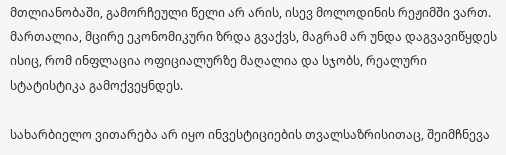მთლიანობაში, გამორჩეული წელი არ არის, ისევ მოლოდინის რეჟიმში ვართ. მართალია, მცირე ეკონომიკური ზრდა გვაქვს, მაგრამ არ უნდა დაგვავიწყდეს ისიც, რომ ინფლაცია ოფიციალურზე მაღალია და სჯობს, რეალური სტატისტიკა გამოქვეყნდეს.

სახარბიელო ვითარება არ იყო ინვესტიციების თვალსაზრისითაც, შეიმჩნევა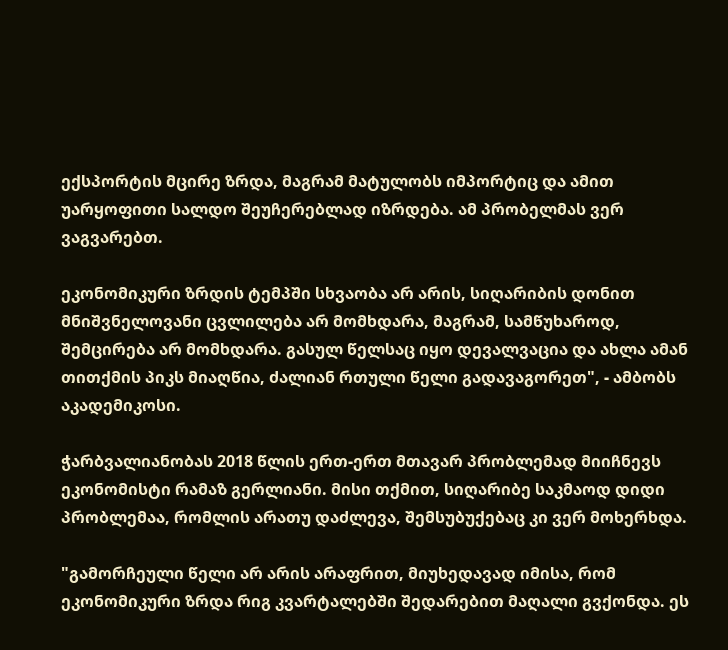ექსპორტის მცირე ზრდა, მაგრამ მატულობს იმპორტიც და ამით უარყოფითი სალდო შეუჩერებლად იზრდება. ამ პრობელმას ვერ ვაგვარებთ.

ეკონომიკური ზრდის ტემპში სხვაობა არ არის, სიღარიბის დონით მნიშვნელოვანი ცვლილება არ მომხდარა, მაგრამ, სამწუხაროდ, შემცირება არ მომხდარა. გასულ წელსაც იყო დევალვაცია და ახლა ამან თითქმის პიკს მიაღწია, ძალიან რთული წელი გადავაგორეთ", - ამბობს აკადემიკოსი.

ჭარბვალიანობას 2018 წლის ერთ-ერთ მთავარ პრობლემად მიიჩნევს ეკონომისტი რამაზ გერლიანი. მისი თქმით, სიღარიბე საკმაოდ დიდი პრობლემაა, რომლის არათუ დაძლევა, შემსუბუქებაც კი ვერ მოხერხდა.

"გამორჩეული წელი არ არის არაფრით, მიუხედავად იმისა, რომ ეკონომიკური ზრდა რიგ კვარტალებში შედარებით მაღალი გვქონდა. ეს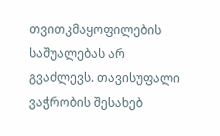თვითკმაყოფილების საშუალებას არ გვაძლევს. თავისუფალი ვაჭრობის შესახებ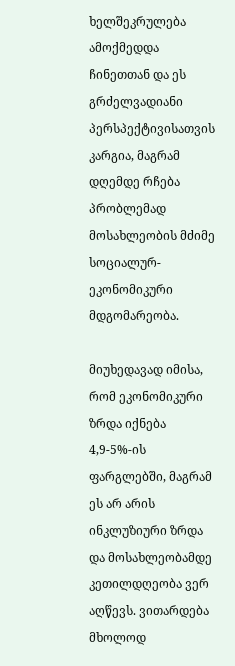ხელშეკრულება ამოქმედდა ჩინეთთან და ეს გრძელვადიანი პერსპექტივისათვის კარგია, მაგრამ დღემდე რჩება პრობლემად მოსახლეობის მძიმე სოციალურ-ეკონომიკური მდგომარეობა.

მიუხედავად იმისა, რომ ეკონომიკური ზრდა იქნება 4,9-5%-ის ფარგლებში, მაგრამ ეს არ არის ინკლუზიური ზრდა და მოსახლეობამდე კეთილდღეობა ვერ აღწევს. ვითარდება მხოლოდ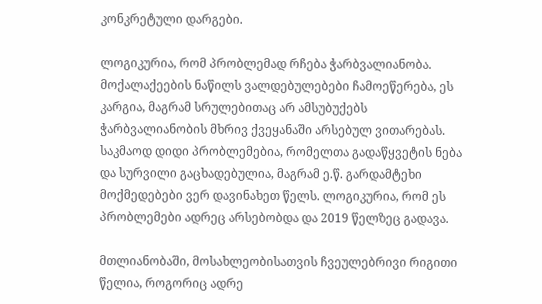კონკრეტული დარგები.

ლოგიკურია, რომ პრობლემად რჩება ჭარბვალიანობა. მოქალაქეების ნაწილს ვალდებულებები ჩამოეწერება, ეს კარგია, მაგრამ სრულებითაც არ ამსუბუქებს ჭარბვალიანობის მხრივ ქვეყანაში არსებულ ვითარებას. საკმაოდ დიდი პრობლემებია, რომელთა გადაწყვეტის ნება და სურვილი გაცხადებულია, მაგრამ ე.წ. გარდამტეხი მოქმედებები ვერ დავინახეთ წელს. ლოგიკურია, რომ ეს პრობლემები ადრეც არსებობდა და 2019 წელზეც გადავა.

მთლიანობაში, მოსახლეობისათვის ჩვეულებრივი რიგითი წელია, როგორიც ადრე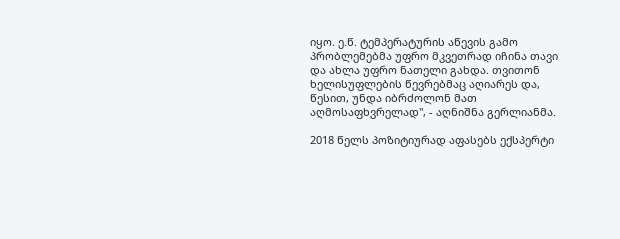იყო. ე.წ. ტემპერატურის აწევის გამო პრობლემებმა უფრო მკვეთრად იჩინა თავი და ახლა უფრო ნათელი გახდა. თვითონ ხელისუფლების წევრებმაც აღიარეს და, წესით, უნდა იბრძოლონ მათ აღმოსაფხვრელად", - აღნიშნა გერლიანმა.

2018 წელს პოზიტიურად აფასებს ექსპერტი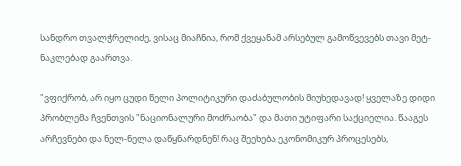სანდრო თვალჭრელიძე, ვისაც მიაჩნია, რომ ქვეყანამ არსებულ გამოწვევებს თავი მეტ-ნაკლებად გაართვა.

"ვფიქრობ, არ იყო ცუდი წელი პოლიტიკური დაძაბულობის მიუხედავად! ყველაზე დიდი პრობლემა ჩვენთვის "ნაციონალური მოძრაობა" და მათი უტიფარი საქციელია. წააგეს არჩევნები და ნელ-ნელა დაწყნარდნენ! რაც შეეხება ეკონომიკურ პროცესებს,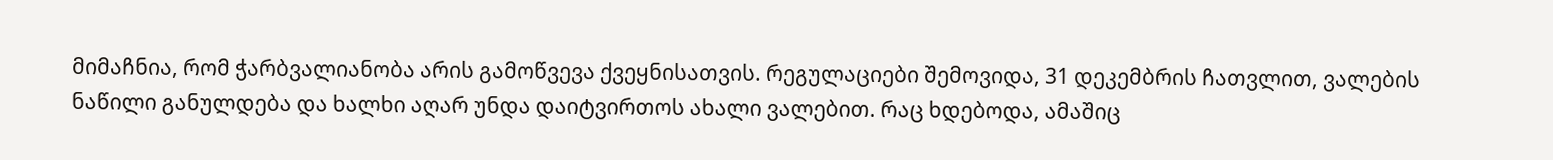მიმაჩნია, რომ ჭარბვალიანობა არის გამოწვევა ქვეყნისათვის. რეგულაციები შემოვიდა, 31 დეკემბრის ჩათვლით, ვალების ნაწილი განულდება და ხალხი აღარ უნდა დაიტვირთოს ახალი ვალებით. რაც ხდებოდა, ამაშიც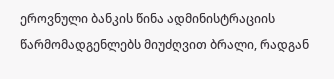ეროვნული ბანკის წინა ადმინისტრაციის წარმომადგენლებს მიუძღვით ბრალი, რადგან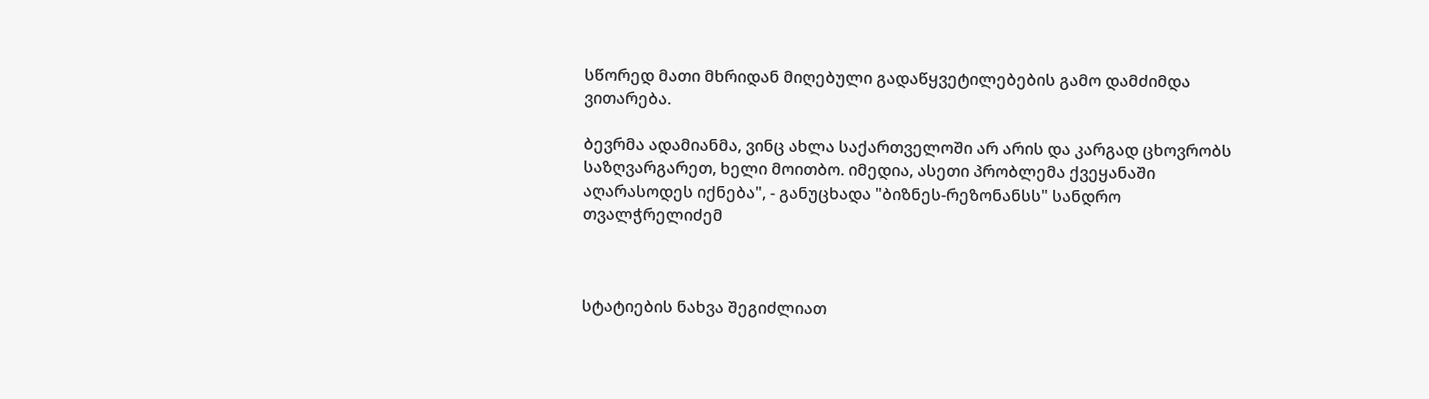სწორედ მათი მხრიდან მიღებული გადაწყვეტილებების გამო დამძიმდა ვითარება.

ბევრმა ადამიანმა, ვინც ახლა საქართველოში არ არის და კარგად ცხოვრობს საზღვარგარეთ, ხელი მოითბო. იმედია, ასეთი პრობლემა ქვეყანაში აღარასოდეს იქნება", - განუცხადა "ბიზნეს-რეზონანსს" სანდრო თვალჭრელიძემ



სტატიების ნახვა შეგიძლიათ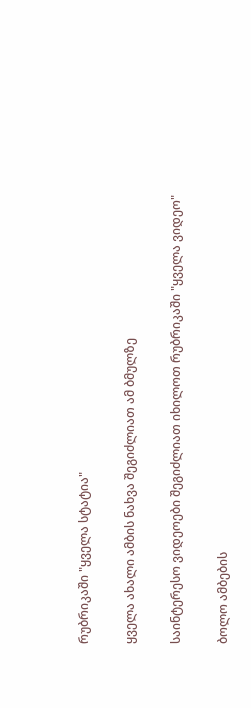რუბრიკაში "ყველა სტატია"

ყველა ახალი ამბის ნახვა შეგიძლიათ ამ ბმულზე

საინტერესო ვიდეოები შეგიძლიათ იხილოთ რუბრიკაში "ყველა ვიდეო"

ბოლო ამბების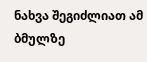ნახვა შეგიძლიათ ამ ბმულზე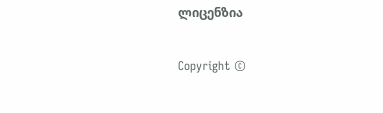ლიცენზია

Copyright ©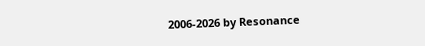2006-2026 by Resonance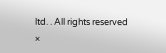ltd. . All rights reserved
×